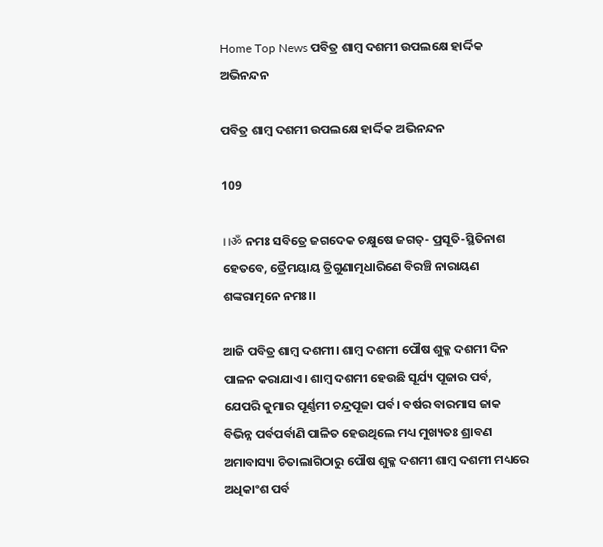Home Top News ପବିତ୍ର ଶାମ୍ବ ଦଶମୀ ଉପଲକ୍ଷେ ହାର୍ଦ୍ଦିକ ଅଭିନନ୍ଦନ

ପବିତ୍ର ଶାମ୍ବ ଦଶମୀ ଉପଲକ୍ଷେ ହାର୍ଦ୍ଦିକ ଅଭିନନ୍ଦନ

109

।।ॐ ନମଃ ସବିତ୍ରେ ଜଗଦେକ ଚକ୍ଷୁଷେ ଜଗତ୍- ପ୍ରସୂତି-ସ୍ଥିତିନାଶ ହେତବେ, ତ୍ରୈମୟାୟ ତ୍ରିଗୁଣାତ୍ମଧାରିଣେ ବିରଞ୍ଚି ନାରାୟଣ ଶଙ୍କରାତ୍ମନେ ନମଃ।।

ଆଜି ପବିତ୍ର ଶାମ୍ବ ଦଶମୀ। ଶାମ୍ବ ଦଶମୀ ପୌଷ ଶୁକ୍ଳ ଦଶମୀ ଦିନ ପାଳନ କରାଯାଏ। ଶାମ୍ବ ଦଶମୀ ହେଉଛି ସୂର୍ଯ୍ୟ ପୂଜାର ପର୍ବ, ଯେପରି କୁମାର ପୂର୍ଣ୍ଣମୀ ଚନ୍ଦ୍ରପୂଜା ପର୍ବ। ବର୍ଷର ବାରମାସ ଜାକ ବିଭିନ୍ନ ପର୍ବପର୍ବାଣି ପାଳିତ ହେଉଥିଲେ ମଧ୍ୟ ମୁଖ୍ୟତଃ ଶ୍ରାବଣ ଅମାବାସ୍ୟା ଚିତାଲାଗିଠାରୁ ପୌଷ ଶୁକ୍ଳ ଦଶମୀ ଶାମ୍ବ ଦଶମୀ ମଧ୍ୟରେ ଅଧିକାଂଶ ପର୍ବ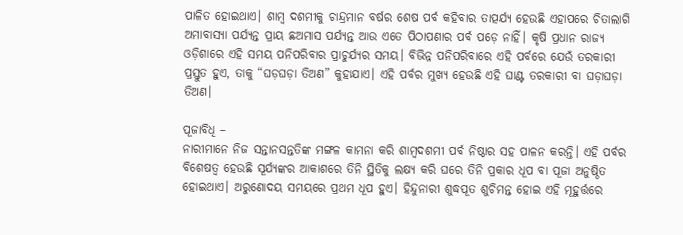ପାଳିତ ହୋଇଥାଏ। ଶାମ୍ବ ଦଶମୀକୁ ଚାନ୍ଦ୍ରମାନ ବର୍ଷର ଶେଷ ପର୍ବ କହିବାର ତାତ୍ପର୍ଯ୍ୟ ହେଉଛି ଏହାପରେ ଚିତାଲାଗି ଅମାବାସ୍ୟା ପର୍ଯ୍ୟନ୍ତ ପ୍ରାୟ ଛଅମାସ ପର୍ଯ୍ୟନ୍ତ ଆଉ ଏତେ ପିଠାପଣାର ପର୍ବ ପଡ଼େ ନାହିଁ। କୃଷି ପ୍ରଧାନ ରାଜ୍ୟ ଓଡ଼ିଶାରେ ଏହି ସମୟ ପନିପରିବାର ପ୍ରାଚୁର୍ଯ୍ୟର ସମୟ। ବିଭିନ୍ନ ପନିପରିବାରେ ଏହି ପର୍ବରେ ଯେଉଁ ତରକାରୀ ପ୍ରସ୍ତୁତ ହୁଏ, ତାକୁ “ଘଡ଼ଘଡ଼ା ତିଅଣ” କୁହାଯାଏ। ଏହି ପର୍ବର ମୁଖ୍ୟ ହେଉଛି ଏହି ଘାଣ୍ଟ ତରକାରୀ ବା ଘଡ଼ାଘଡ଼ା ତିଅଣ।

ପୂଜାବିଧି –
ନାରୀମାନେ ନିଜ ସନ୍ତାନସନ୍ତତିଙ୍କ ମଙ୍ଗଳ କାମନା କରି ଶାମ୍ବଦଶମୀ ପର୍ବ ନିଷ୍ଠାର ସହ ପାଳନ କରନ୍ତି। ଏହି ପର୍ବର ବିଶେଷତ୍ୱ ହେଉଛି ସୂର୍ଯ୍ୟଙ୍କର ଆକାଶରେ ତିନି ସ୍ଥିତିକୁ ଲକ୍ଷ୍ୟ କରି ଘରେ ତିନି ପ୍ରକାର ଧୂପ ବା ପୂଜା ଅନୁଷ୍ଠିତ ହୋଇଥାଏ। ଅରୁଣୋଦୟ ସମୟରେ ପ୍ରଥମ ଧୂପ ହୁଏ। ହିନ୍ଦୁନାରୀ ଶୁଦ୍ଧପୂତ ଶୁଚିମନ୍ତ ହୋଇ ଏହି ମୂହୁର୍ତ୍ତରେ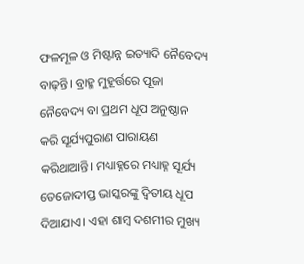ଫଳମୂଳ ଓ ମିଷ୍ଟାନ୍ନ ଇତ୍ୟାଦି ନୈବେଦ୍ୟ ବାଢ଼ନ୍ତି। ବ୍ରାହ୍ମ ମୁହୂର୍ତ୍ତରେ ପୂଜା ନୈବେଦ୍ୟ ବା ପ୍ରଥମ ଧୂପ ଅନୁଷ୍ଠାନ କରି ସୂର୍ଯ୍ୟପୁରାଣ ପାରାୟଣ କରିଥାଆନ୍ତି। ମଧ୍ୟାହ୍ନରେ ମଧ୍ୟାହ୍ନ ସୂର୍ଯ୍ୟ ତେଜୋଦୀପ୍ତ ଭାସ୍କରଙ୍କୁ ଦ୍ୱିତୀୟ ଧୂପ ଦିଆଯାଏ। ଏହା ଶାମ୍ବ ଦଶମୀର ମୁଖ୍ୟ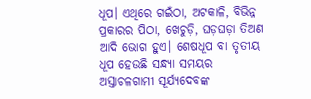ଧୂପ। ଏଥିରେ ଗଇଁଠା, ଅଟକାଳି, ବିଭିନ୍ନ ପ୍ରକାରର ପିଠା, ଖେଚୁଡ଼ି, ଘଡ଼ଘଡ଼ା ତିଅଣ ଆଦି ଭୋଗ ହୁଏ। ଶେଷଧୂପ ବା ତୃତୀୟ ଧୂପ ହେଉଛି ସନ୍ଧ୍ୟା ସମୟର ଅସ୍ତାଚଳଗାମୀ ସୂର୍ଯ୍ୟଦେବଙ୍କ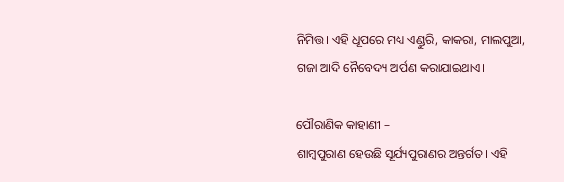ନିମିତ୍ତ। ଏହି ଧୂପରେ ମଧ୍ୟ ଏଣ୍ଡୁରି, କାକରା, ମାଲପୁଆ, ଗଜା ଆଦି ନୈବେଦ୍ୟ ଅର୍ପଣ କରାଯାଇଥାଏ।

ପୌରାଣିକ କାହାଣୀ –
ଶାମ୍ବପୁରାଣ ହେଉଛି ସୂର୍ଯ୍ୟପୁରାଣର ଅନ୍ତର୍ଗତ। ଏହି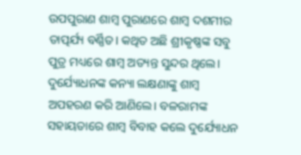ଉପପୁରାଣ ଶାମ୍ବ ପୁରାଣରେ ଶାମ୍ବ ଦଶମୀର ତାତ୍ପର୍ଯ୍ୟ ବର୍ଣ୍ଣିତ। କଥିତ ଅଛି ଶ୍ରୀକୃଷ୍ଣଙ୍କ ସବୁ ପୁତ୍ର ମଧ୍ୟରେ ଶାମ୍ବ ଅତ୍ୟନ୍ତ ସୁନ୍ଦର ଥିଲେ। ଦୁର୍ଯ୍ୟୋଧନଙ୍କ କନ୍ୟା ଲକ୍ଷଣାଙ୍କୁ ଶାମ୍ବ ଅପହରଣ କରି ଆଣିଲେ। ବଳରାମଙ୍କ ସହାୟତାରେ ଶାମ୍ବ ବିବାହ କଲେ ଦୁର୍ଯ୍ୟୋଧନ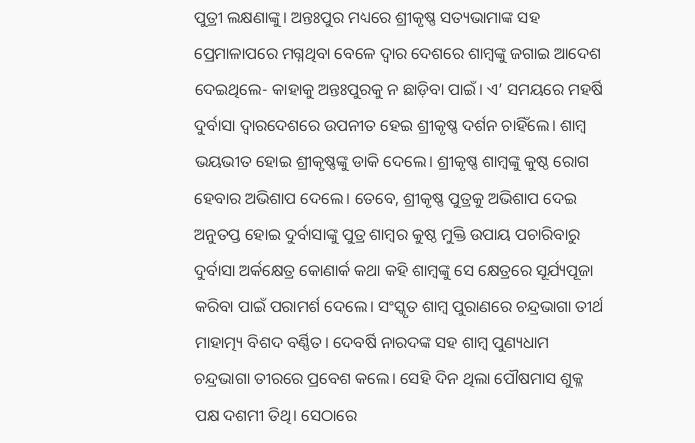ପୁତ୍ରୀ ଲକ୍ଷଣାଙ୍କୁ। ଅନ୍ତଃପୁର ମଧ୍ୟରେ ଶ୍ରୀକୃଷ୍ଣ ସତ୍ୟଭାମାଙ୍କ ସହ ପ୍ରେମାଳାପରେ ମଗ୍ନଥିବା ବେଳେ ଦ୍ୱାର ଦେଶରେ ଶାମ୍ବଙ୍କୁ ଜଗାଇ ଆଦେଶ ଦେଇଥିଲେ- କାହାକୁ ଅନ୍ତଃପୁରକୁ ନ ଛାଡ଼ିବା ପାଇଁ। ଏ’ ସମୟରେ ମହର୍ଷି ଦୁର୍ବାସା ଦ୍ୱାରଦେଶରେ ଉପନୀତ ହେଇ ଶ୍ରୀକୃଷ୍ଣ ଦର୍ଶନ ଚାହିଁଲେ। ଶାମ୍ବ ଭୟଭୀତ ହୋଇ ଶ୍ରୀକୃଷ୍ଣଙ୍କୁ ଡାକି ଦେଲେ। ଶ୍ରୀକୃଷ୍ଣ ଶାମ୍ବଙ୍କୁ କୁଷ୍ଠ ରୋଗ ହେବାର ଅଭିଶାପ ଦେଲେ। ତେବେ, ଶ୍ରୀକୃଷ୍ଣ ପୁତ୍ରକୁ ଅଭିଶାପ ଦେଇ ଅନୁତପ୍ତ ହୋଇ ଦୁର୍ବାସାଙ୍କୁ ପୁତ୍ର ଶାମ୍ବର କୁଷ୍ଠ ମୁକ୍ତି ଉପାୟ ପଚାରିବାରୁ ଦୁର୍ବାସା ଅର୍କକ୍ଷେତ୍ର କୋଣାର୍କ କଥା କହି ଶାମ୍ବଙ୍କୁ ସେ କ୍ଷେତ୍ରରେ ସୂର୍ଯ୍ୟପୂଜା କରିବା ପାଇଁ ପରାମର୍ଶ ଦେଲେ। ସଂସ୍କୃତ ଶାମ୍ବ ପୁରାଣରେ ଚନ୍ଦ୍ରଭାଗା ତୀର୍ଥ ମାହାତ୍ମ୍ୟ ବିଶଦ ବର୍ଣ୍ଣିତ। ଦେବର୍ଷି ନାରଦଙ୍କ ସହ ଶାମ୍ବ ପୁଣ୍ୟଧାମ ଚନ୍ଦ୍ରଭାଗା ତୀରରେ ପ୍ରବେଶ କଲେ। ସେହି ଦିନ ଥିଲା ପୌଷମାସ ଶୁକ୍ଳ ପକ୍ଷ ଦଶମୀ ତିଥି। ସେଠାରେ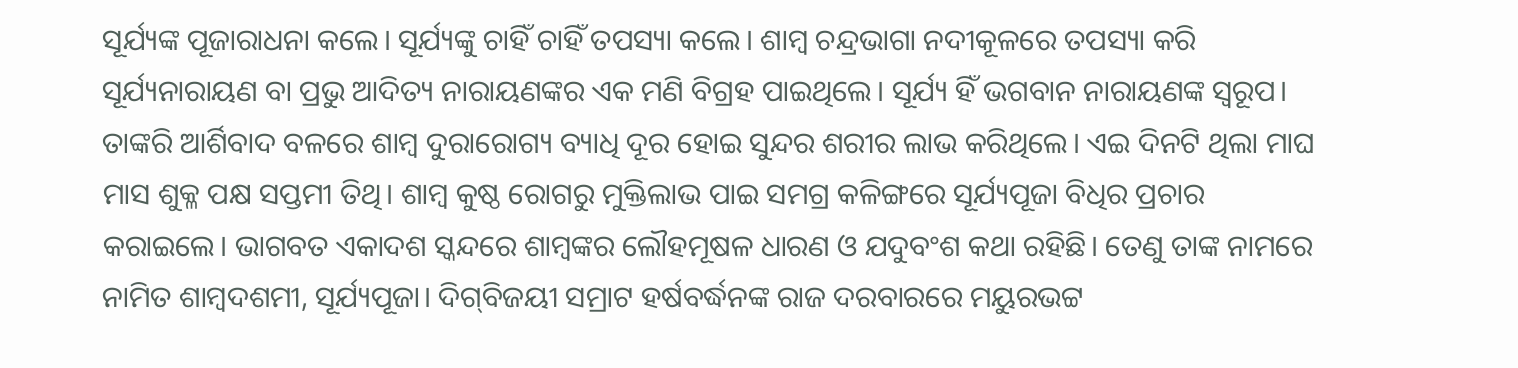ସୂର୍ଯ୍ୟଙ୍କ ପୂଜାରାଧନା କଲେ। ସୂର୍ଯ୍ୟଙ୍କୁ ଚାହିଁ ଚାହିଁ ତପସ୍ୟା କଲେ। ଶାମ୍ବ ଚନ୍ଦ୍ରଭାଗା ନଦୀକୂଳରେ ତପସ୍ୟା କରି ସୂର୍ଯ୍ୟନାରାୟଣ ବା ପ୍ରଭୁ ଆଦିତ୍ୟ ନାରାୟଣଙ୍କର ଏକ ମଣି ବିଗ୍ରହ ପାଇଥିଲେ। ସୂର୍ଯ୍ୟ ହିଁ ଭଗବାନ ନାରାୟଣଙ୍କ ସ୍ୱରୂପ। ତାଙ୍କରି ଆର୍ଶିବାଦ ବଳରେ ଶାମ୍ବ ଦୁରାରୋଗ୍ୟ ବ୍ୟାଧି ଦୂର ହୋଇ ସୁନ୍ଦର ଶରୀର ଲାଭ କରିଥିଲେ। ଏଇ ଦିନଟି ଥିଲା ମାଘ ମାସ ଶୁକ୍ଳ ପକ୍ଷ ସପ୍ତମୀ ତିଥି। ଶାମ୍ବ କୁଷ୍ଠ ରୋଗରୁ ମୁକ୍ତିଲାଭ ପାଇ ସମଗ୍ର କଳିଙ୍ଗରେ ସୂର୍ଯ୍ୟପୂଜା ବିଧିର ପ୍ରଚାର କରାଇଲେ। ଭାଗବତ ଏକାଦଶ ସ୍କନ୍ଦରେ ଶାମ୍ବଙ୍କର ଲୌହମୂଷଳ ଧାରଣ ଓ ଯଦୁବଂଶ କଥା ରହିଛି। ତେଣୁ ତାଙ୍କ ନାମରେ ନାମିତ ଶାମ୍ବଦଶମୀ, ସୂର୍ଯ୍ୟପୂଜା। ଦିଗ୍‌ବିଜୟୀ ସମ୍ରାଟ ହର୍ଷବର୍ଦ୍ଧନଙ୍କ ରାଜ ଦରବାରରେ ମୟୁରଭଟ୍ଟ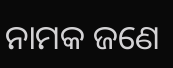ନାମକ ଜଣେ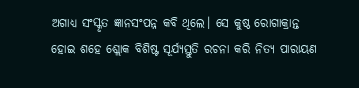ଅଗାଧ୍ୟ ସଂସ୍କୃତ ଜ୍ଞାନସଂପନ୍ନ କବି ଥିଲେ। ସେ କୁଷ୍ଠ ରୋଗାକ୍ରାନ୍ତ ହୋଇ ଶହେ ଶ୍ଲୋକ ବିଶିଷ୍ଟ ସୂର୍ଯ୍ୟସ୍ତୁତି ରଚନା କରି ନିତ୍ୟ ପାରାୟଣ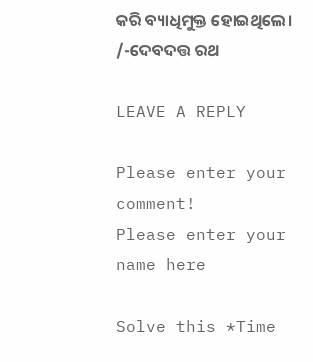କରି ବ୍ୟାଧିମୁକ୍ତ ହୋଇଥିଲେ।
/-ଦେବଦତ୍ତ ରଥ

LEAVE A REPLY

Please enter your comment!
Please enter your name here

Solve this *Time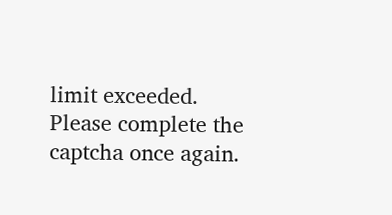limit exceeded. Please complete the captcha once again.